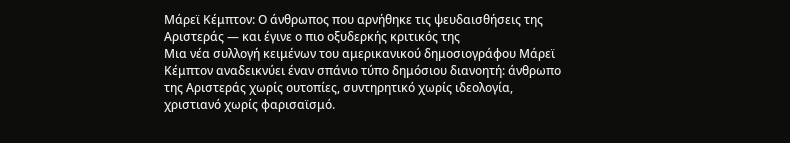Μάρεϊ Κέμπτον: Ο άνθρωπος που αρνήθηκε τις ψευδαισθήσεις της Αριστεράς — και έγινε ο πιο οξυδερκής κριτικός της
Μια νέα συλλογή κειμένων του αμερικανικού δημοσιογράφου Μάρεϊ Κέμπτον αναδεικνύει έναν σπάνιο τύπο δημόσιου διανοητή: άνθρωπο της Αριστεράς χωρίς ουτοπίες, συντηρητικό χωρίς ιδεολογία, χριστιανό χωρίς φαρισαϊσμό.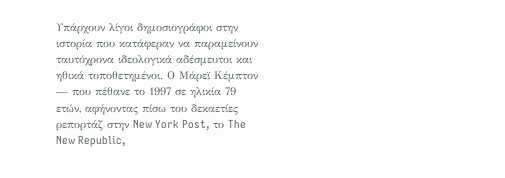Υπάρχουν λίγοι δημοσιογράφοι στην ιστορία που κατάφεραν να παραμείνουν ταυτόχρονα ιδεολογικά αδέσμευτοι και ηθικά τοποθετημένοι. Ο Μάρεϊ Κέμπτον — που πέθανε το 1997 σε ηλικία 79 ετών, αφήνοντας πίσω του δεκαετίες ρεπορτάζ στην New York Post, το The New Republic,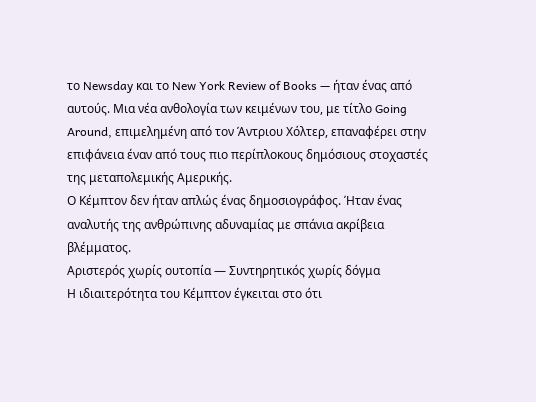το Newsday και το New York Review of Books — ήταν ένας από αυτούς. Μια νέα ανθολογία των κειμένων του, με τίτλο Going Around, επιμελημένη από τον Άντριου Χόλτερ, επαναφέρει στην επιφάνεια έναν από τους πιο περίπλοκους δημόσιους στοχαστές της μεταπολεμικής Αμερικής.
Ο Κέμπτον δεν ήταν απλώς ένας δημοσιογράφος. Ήταν ένας αναλυτής της ανθρώπινης αδυναμίας με σπάνια ακρίβεια βλέμματος.
Αριστερός χωρίς ουτοπία — Συντηρητικός χωρίς δόγμα
Η ιδιαιτερότητα του Κέμπτον έγκειται στο ότι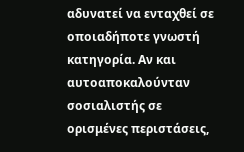αδυνατεί να ενταχθεί σε οποιαδήποτε γνωστή κατηγορία. Αν και αυτοαποκαλούνταν σοσιαλιστής σε ορισμένες περιστάσεις,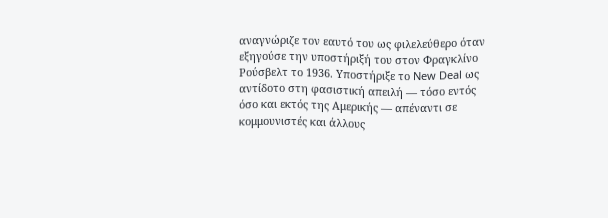αναγνώριζε τον εαυτό του ως φιλελεύθερο όταν εξηγούσε την υποστήριξή του στον Φραγκλίνο Ρούσβελτ το 1936. Υποστήριξε το New Deal ως αντίδοτο στη φασιστική απειλή — τόσο εντός όσο και εκτός της Αμερικής — απέναντι σε κομμουνιστές και άλλους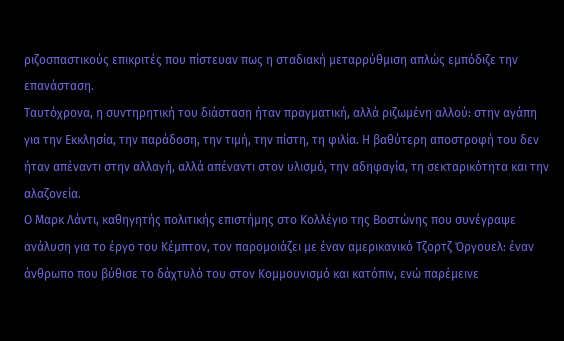ριζοσπαστικούς επικριτές που πίστευαν πως η σταδιακή μεταρρύθμιση απλώς εμπόδιζε την επανάσταση.
Ταυτόχρονα, η συντηρητική του διάσταση ήταν πραγματική, αλλά ριζωμένη αλλού: στην αγάπη για την Εκκλησία, την παράδοση, την τιμή, την πίστη, τη φιλία. Η βαθύτερη αποστροφή του δεν ήταν απέναντι στην αλλαγή, αλλά απέναντι στον υλισμό, την αδηφαγία, τη σεκταρικότητα και την αλαζονεία.
Ο Μαρκ Λάντι, καθηγητής πολιτικής επιστήμης στο Κολλέγιο της Βοστώνης που συνέγραψε ανάλυση για τo έργο του Κέμπτον, τον παρομοιάζει με έναν αμερικανικό Τζορτζ Όργουελ: έναν άνθρωπο που βύθισε το δάχτυλό του στον Κομμουνισμό και κατόπιν, ενώ παρέμεινε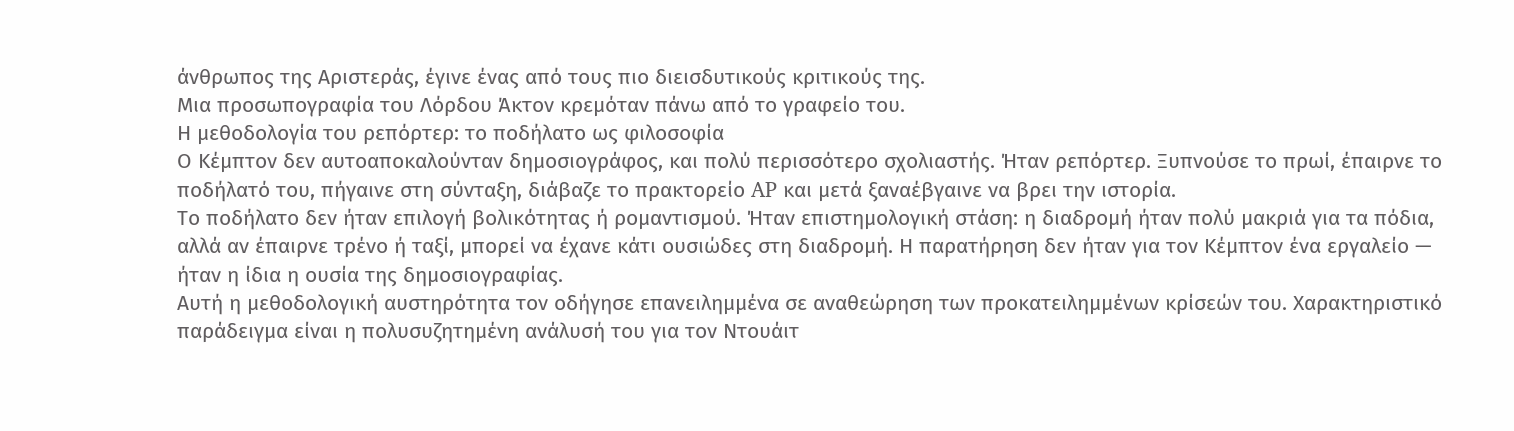άνθρωπος της Αριστεράς, έγινε ένας από τους πιο διεισδυτικούς κριτικούς της.
Μια προσωπογραφία του Λόρδου Άκτον κρεμόταν πάνω από το γραφείο του.
Η μεθοδολογία του ρεπόρτερ: το ποδήλατο ως φιλοσοφία
Ο Κέμπτον δεν αυτοαποκαλούνταν δημοσιογράφος, και πολύ περισσότερο σχολιαστής. Ήταν ρεπόρτερ. Ξυπνούσε το πρωί, έπαιρνε το ποδήλατό του, πήγαινε στη σύνταξη, διάβαζε το πρακτορείο AP και μετά ξαναέβγαινε να βρει την ιστορία.
Το ποδήλατο δεν ήταν επιλογή βολικότητας ή ρομαντισμού. Ήταν επιστημολογική στάση: η διαδρομή ήταν πολύ μακριά για τα πόδια, αλλά αν έπαιρνε τρένο ή ταξί, μπορεί να έχανε κάτι ουσιώδες στη διαδρομή. Η παρατήρηση δεν ήταν για τον Κέμπτον ένα εργαλείο — ήταν η ίδια η ουσία της δημοσιογραφίας.
Αυτή η μεθοδολογική αυστηρότητα τον οδήγησε επανειλημμένα σε αναθεώρηση των προκατειλημμένων κρίσεών του. Χαρακτηριστικό παράδειγμα είναι η πολυσυζητημένη ανάλυσή του για τον Ντουάιτ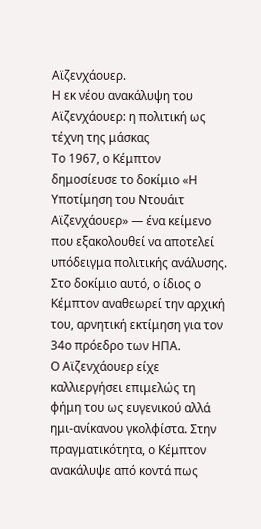Αϊζενχάουερ.
Η εκ νέου ανακάλυψη του Αϊζενχάουερ: η πολιτική ως τέχνη της μάσκας
Το 1967, ο Κέμπτον δημοσίευσε το δοκίμιο «Η Υποτίμηση του Ντουάιτ Αϊζενχάουερ» — ένα κείμενο που εξακολουθεί να αποτελεί υπόδειγμα πολιτικής ανάλυσης. Στο δοκίμιο αυτό, ο ίδιος ο Κέμπτον αναθεωρεί την αρχική του, αρνητική εκτίμηση για τον 34ο πρόεδρο των ΗΠΑ.
Ο Αϊζενχάουερ είχε καλλιεργήσει επιμελώς τη φήμη του ως ευγενικού αλλά ημι-ανίκανου γκολφίστα. Στην πραγματικότητα, ο Κέμπτον ανακάλυψε από κοντά πως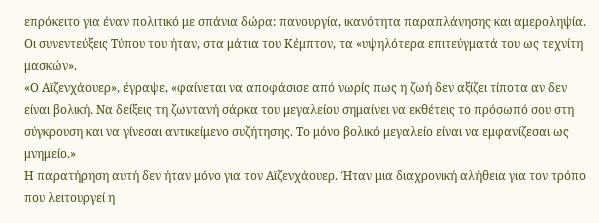επρόκειτο για έναν πολιτικό με σπάνια δώρα: πανουργία, ικανότητα παραπλάνησης και αμεροληψία. Οι συνεντεύξεις Τύπου του ήταν, στα μάτια του Κέμπτον, τα «υψηλότερα επιτεύγματά του ως τεχνίτη μασκών».
«Ο Αϊζενχάουερ», έγραψε, «φαίνεται να αποφάσισε από νωρίς πως η ζωή δεν αξίζει τίποτα αν δεν είναι βολική. Να δείξεις τη ζωντανή σάρκα του μεγαλείου σημαίνει να εκθέτεις το πρόσωπό σου στη σύγκρουση και να γίνεσαι αντικείμενο συζήτησης. Το μόνο βολικό μεγαλείο είναι να εμφανίζεσαι ως μνημείο.»
Η παρατήρηση αυτή δεν ήταν μόνο για τον Αϊζενχάουερ. Ήταν μια διαχρονική αλήθεια για τον τρόπο που λειτουργεί η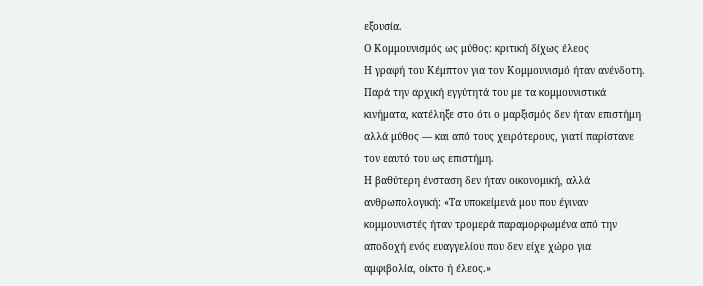εξουσία.
Ο Κομμουνισμός ως μύθος: κριτική δίχως έλεος
Η γραφή του Κέμπτον για τον Κομμουνισμό ήταν ανένδοτη. Παρά την αρχική εγγύτητά του με τα κομμουνιστικά κινήματα, κατέληξε στο ότι ο μαρξισμός δεν ήταν επιστήμη αλλά μύθος — και από τους χειρότερους, γιατί παρίστανε τον εαυτό του ως επιστήμη.
Η βαθύτερη ένσταση δεν ήταν οικονομική, αλλά ανθρωπολογική: «Τα υποκείμενά μου που έγιναν κομμουνιστές ήταν τρομερά παραμορφωμένα από την αποδοχή ενός ευαγγελίου που δεν είχε χώρο για αμφιβολία, οίκτο ή έλεος.»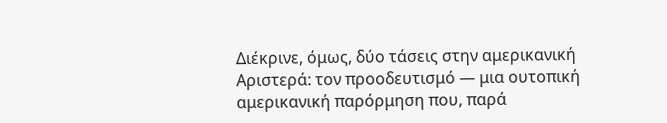Διέκρινε, όμως, δύο τάσεις στην αμερικανική Αριστερά: τον προοδευτισμό — μια ουτοπική αμερικανική παρόρμηση που, παρά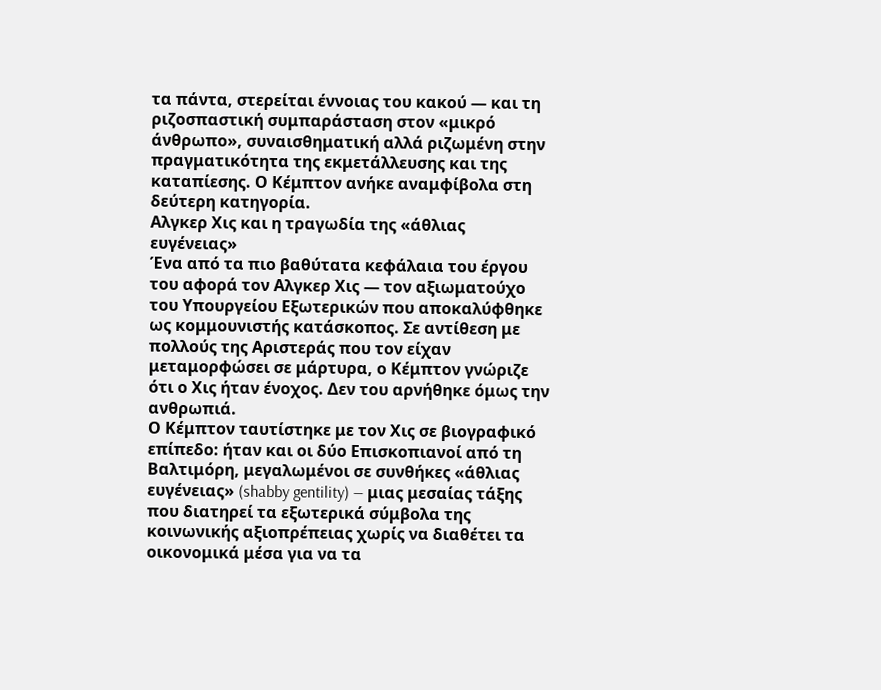τα πάντα, στερείται έννοιας του κακού — και τη ριζοσπαστική συμπαράσταση στον «μικρό άνθρωπο», συναισθηματική αλλά ριζωμένη στην πραγματικότητα της εκμετάλλευσης και της καταπίεσης. Ο Κέμπτον ανήκε αναμφίβολα στη δεύτερη κατηγορία.
Αλγκερ Χις και η τραγωδία της «άθλιας ευγένειας»
Ένα από τα πιο βαθύτατα κεφάλαια του έργου του αφορά τον Αλγκερ Χις — τον αξιωματούχο του Υπουργείου Εξωτερικών που αποκαλύφθηκε ως κομμουνιστής κατάσκοπος. Σε αντίθεση με πολλούς της Αριστεράς που τον είχαν μεταμορφώσει σε μάρτυρα, ο Κέμπτον γνώριζε ότι ο Χις ήταν ένοχος. Δεν του αρνήθηκε όμως την ανθρωπιά.
Ο Κέμπτον ταυτίστηκε με τον Χις σε βιογραφικό επίπεδο: ήταν και οι δύο Επισκοπιανοί από τη Βαλτιμόρη, μεγαλωμένοι σε συνθήκες «άθλιας ευγένειας» (shabby gentility) — μιας μεσαίας τάξης που διατηρεί τα εξωτερικά σύμβολα της κοινωνικής αξιοπρέπειας χωρίς να διαθέτει τα οικονομικά μέσα για να τα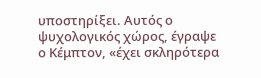υποστηρίξει. Αυτός ο ψυχολογικός χώρος, έγραψε ο Κέμπτον, «έχει σκληρότερα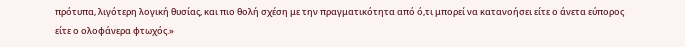πρότυπα, λιγότερη λογική θυσίας, και πιο θολή σχέση με την πραγματικότητα από ό,τι μπορεί να κατανοήσει είτε ο άνετα εύπορος είτε ο ολοφάνερα φτωχός.»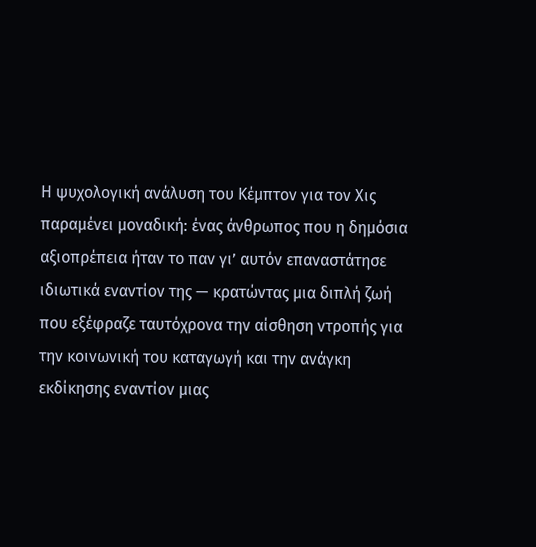Η ψυχολογική ανάλυση του Κέμπτον για τον Χις παραμένει μοναδική: ένας άνθρωπος που η δημόσια αξιοπρέπεια ήταν το παν γι’ αυτόν επαναστάτησε ιδιωτικά εναντίον της — κρατώντας μια διπλή ζωή που εξέφραζε ταυτόχρονα την αίσθηση ντροπής για την κοινωνική του καταγωγή και την ανάγκη εκδίκησης εναντίον μιας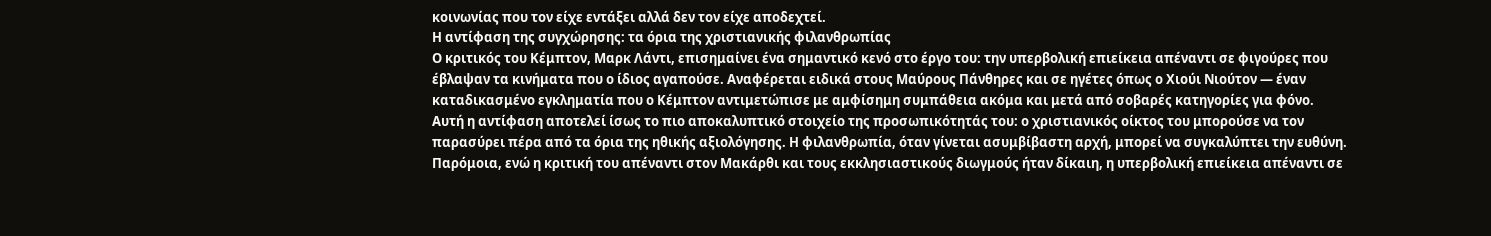κοινωνίας που τον είχε εντάξει αλλά δεν τον είχε αποδεχτεί.
Η αντίφαση της συγχώρησης: τα όρια της χριστιανικής φιλανθρωπίας
Ο κριτικός του Κέμπτον, Μαρκ Λάντι, επισημαίνει ένα σημαντικό κενό στο έργο του: την υπερβολική επιείκεια απέναντι σε φιγούρες που έβλαψαν τα κινήματα που ο ίδιος αγαπούσε. Αναφέρεται ειδικά στους Μαύρους Πάνθηρες και σε ηγέτες όπως ο Χιούι Νιούτον — έναν καταδικασμένο εγκληματία που ο Κέμπτον αντιμετώπισε με αμφίσημη συμπάθεια ακόμα και μετά από σοβαρές κατηγορίες για φόνο.
Αυτή η αντίφαση αποτελεί ίσως το πιο αποκαλυπτικό στοιχείο της προσωπικότητάς του: ο χριστιανικός οίκτος του μπορούσε να τον παρασύρει πέρα από τα όρια της ηθικής αξιολόγησης. Η φιλανθρωπία, όταν γίνεται ασυμβίβαστη αρχή, μπορεί να συγκαλύπτει την ευθύνη.
Παρόμοια, ενώ η κριτική του απέναντι στον Μακάρθι και τους εκκλησιαστικούς διωγμούς ήταν δίκαιη, η υπερβολική επιείκεια απέναντι σε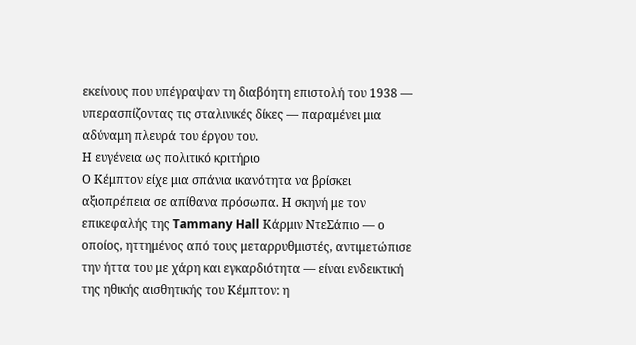εκείνους που υπέγραψαν τη διαβόητη επιστολή του 1938 — υπερασπίζοντας τις σταλινικές δίκες — παραμένει μια αδύναμη πλευρά του έργου του.
Η ευγένεια ως πολιτικό κριτήριο
Ο Κέμπτον είχε μια σπάνια ικανότητα να βρίσκει αξιοπρέπεια σε απίθανα πρόσωπα. Η σκηνή με τον επικεφαλής της Tammany Hall Κάρμιν ΝτεΣάπιο — ο οποίος, ηττημένος από τους μεταρρυθμιστές, αντιμετώπισε την ήττα του με χάρη και εγκαρδιότητα — είναι ενδεικτική της ηθικής αισθητικής του Κέμπτον: η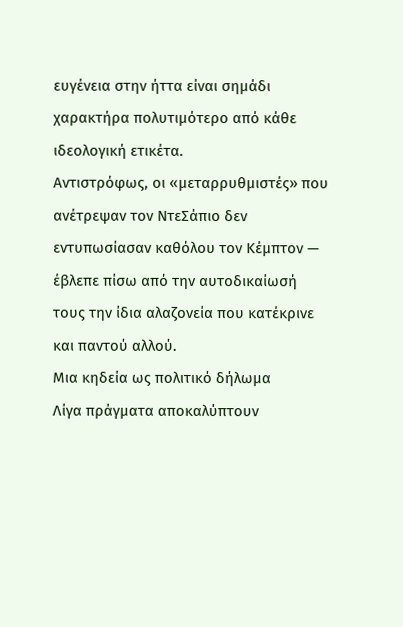ευγένεια στην ήττα είναι σημάδι χαρακτήρα πολυτιμότερο από κάθε ιδεολογική ετικέτα.
Αντιστρόφως, οι «μεταρρυθμιστές» που ανέτρεψαν τον ΝτεΣάπιο δεν εντυπωσίασαν καθόλου τον Κέμπτον — έβλεπε πίσω από την αυτοδικαίωσή τους την ίδια αλαζονεία που κατέκρινε και παντού αλλού.
Μια κηδεία ως πολιτικό δήλωμα
Λίγα πράγματα αποκαλύπτουν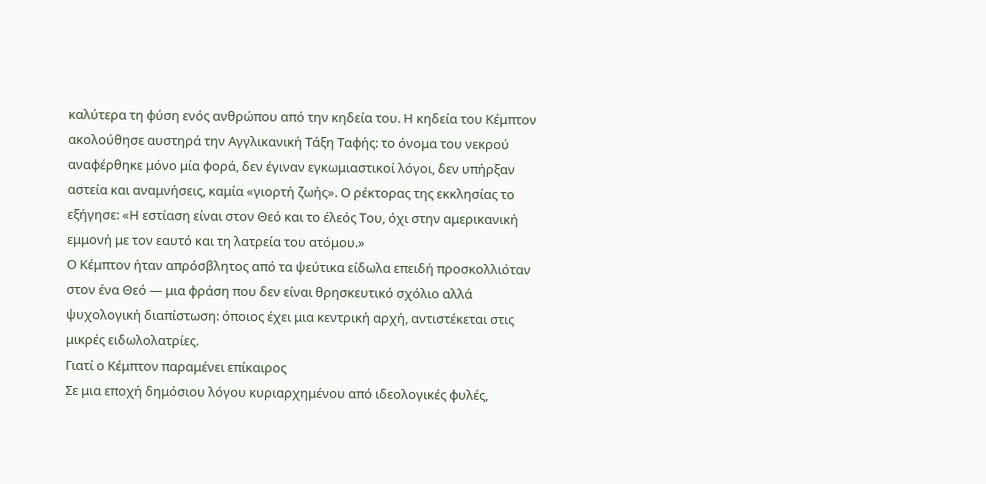καλύτερα τη φύση ενός ανθρώπου από την κηδεία του. Η κηδεία του Κέμπτον ακολούθησε αυστηρά την Αγγλικανική Τάξη Ταφής: το όνομα του νεκρού αναφέρθηκε μόνο μία φορά, δεν έγιναν εγκωμιαστικοί λόγοι, δεν υπήρξαν αστεία και αναμνήσεις, καμία «γιορτή ζωής». Ο ρέκτορας της εκκλησίας το εξήγησε: «Η εστίαση είναι στον Θεό και το έλεός Του, όχι στην αμερικανική εμμονή με τον εαυτό και τη λατρεία του ατόμου.»
Ο Κέμπτον ήταν απρόσβλητος από τα ψεύτικα είδωλα επειδή προσκολλιόταν στον ένα Θεό — μια φράση που δεν είναι θρησκευτικό σχόλιο αλλά ψυχολογική διαπίστωση: όποιος έχει μια κεντρική αρχή, αντιστέκεται στις μικρές ειδωλολατρίες.
Γιατί ο Κέμπτον παραμένει επίκαιρος
Σε μια εποχή δημόσιου λόγου κυριαρχημένου από ιδεολογικές φυλές,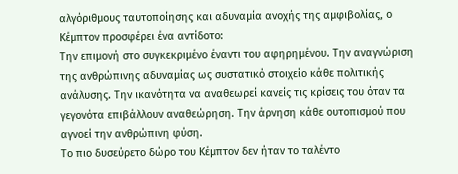αλγόριθμους ταυτοποίησης και αδυναμία ανοχής της αμφιβολίας, ο Κέμπτον προσφέρει ένα αντίδοτο:
Την επιμονή στο συγκεκριμένο έναντι του αφηρημένου. Την αναγνώριση της ανθρώπινης αδυναμίας ως συστατικό στοιχείο κάθε πολιτικής ανάλυσης. Την ικανότητα να αναθεωρεί κανείς τις κρίσεις του όταν τα γεγονότα επιβάλλουν αναθεώρηση. Την άρνηση κάθε ουτοπισμού που αγνοεί την ανθρώπινη φύση.
Το πιο δυσεύρετο δώρο του Κέμπτον δεν ήταν το ταλέντο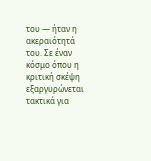του — ήταν η ακεραιότητά του. Σε έναν κόσμο όπου η κριτική σκέψη εξαργυρώνεται τακτικά για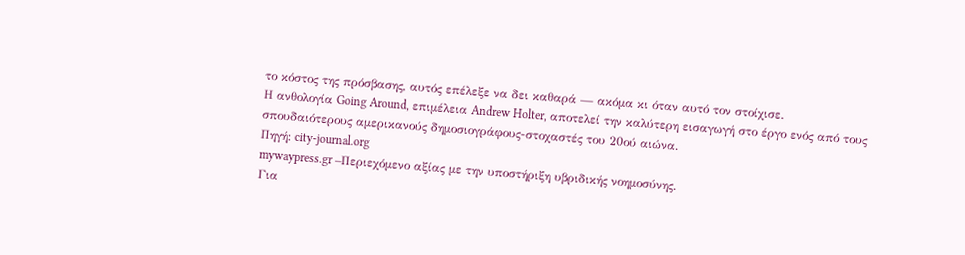το κόστος της πρόσβασης, αυτός επέλεξε να δει καθαρά — ακόμα κι όταν αυτό τον στοίχισε.
Η ανθολογία Going Around, επιμέλεια Andrew Holter, αποτελεί την καλύτερη εισαγωγή στο έργο ενός από τους σπουδαιότερους αμερικανούς δημοσιογράφους-στοχαστές του 20ού αιώνα.
Πηγή: city-journal.org
mywaypress.gr –Περιεχόμενο αξίας με την υποστήριξη υβριδικής νοημοσύνης.
Για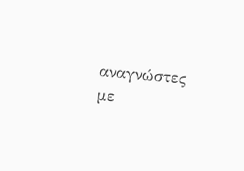αναγνώστες με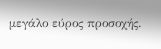μεγάλο εύρος προσοχής.